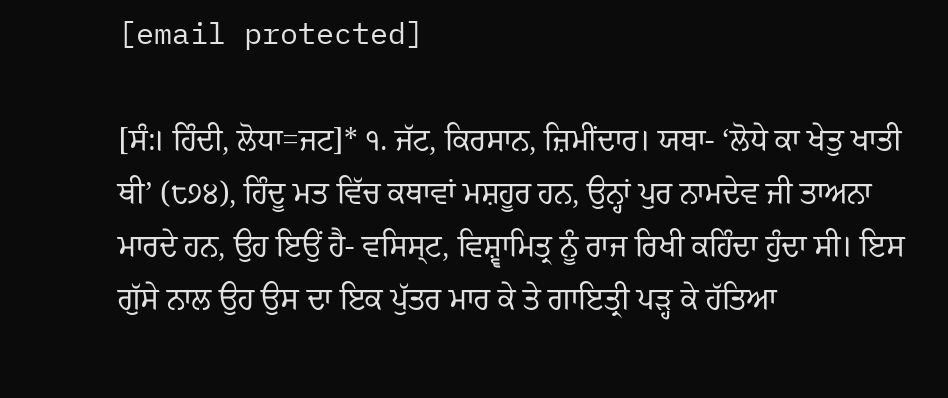[email protected]

[ਸੰ:। ਹਿੰਦੀ, ਲੋਧਾ=ਜਟ]* ੧. ਜੱਟ, ਕਿਰਸਾਨ, ਜ਼ਿਮੀਂਦਾਰ। ਯਥਾ- ‘ਲੋਧੇ ਕਾ ਖੇਤੁ ਖਾਤੀ ਥੀ’ (੮੭੪), ਹਿੰਦੂ ਮਤ ਵਿੱਚ ਕਥਾਵਾਂ ਮਸ਼ਹੂਰ ਹਨ, ਉਨ੍ਹਾਂ ਪੁਰ ਨਾਮਦੇਵ ਜੀ ਤਾਅਨਾ ਮਾਰਦੇ ਹਨ, ਉਹ ਇਉਂ ਹੈ- ਵਸਿਸ੍ਟ, ਵਿਸ਼੍ਵਾਮਿਤ੍ਰ ਨੂੰ ਰਾਜ ਰਿਖੀ ਕਹਿੰਦਾ ਹੁੰਦਾ ਸੀ। ਇਸ ਗੁੱਸੇ ਨਾਲ ਉਹ ਉਸ ਦਾ ਇਕ ਪੁੱਤਰ ਮਾਰ ਕੇ ਤੇ ਗਾਇਤ੍ਰੀ ਪੜ੍ਹ ਕੇ ਹੱਤਿਆ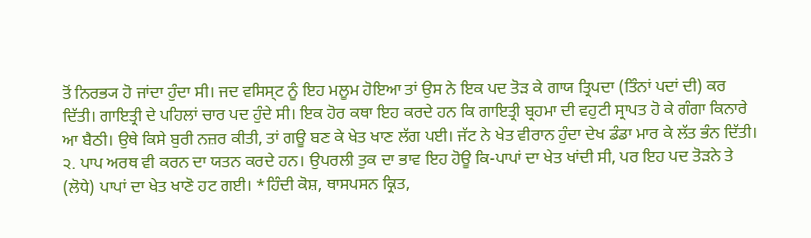ਤੋਂ ਨਿਰਭ੍ਯ ਹੋ ਜਾਂਦਾ ਹੁੰਦਾ ਸੀ। ਜਦ ਵਸਿਸ੍ਟ ਨੂੰ ਇਹ ਮਲੂਮ ਹੋਇਆ ਤਾਂ ਉਸ ਨੇ ਇਕ ਪਦ ਤੋੜ ਕੇ ਗਾਯ ਤ੍ਰਿਪਦਾ (ਤਿੰਨਾਂ ਪਦਾਂ ਦੀ) ਕਰ ਦਿੱਤੀ। ਗਾਇਤ੍ਰੀ ਦੇ ਪਹਿਲਾਂ ਚਾਰ ਪਦ ਹੁੰਦੇ ਸੀ। ਇਕ ਹੋਰ ਕਥਾ ਇਹ ਕਰਦੇ ਹਨ ਕਿ ਗਾਇਤ੍ਰੀ ਬ੍ਰਹਮਾ ਦੀ ਵਹੁਟੀ ਸ੍ਰਾਪਤ ਹੋ ਕੇ ਗੰਗਾ ਕਿਨਾਰੇ ਆ ਬੈਠੀ। ਉਥੇ ਕਿਸੇ ਬੁਰੀ ਨਜ਼ਰ ਕੀਤੀ, ਤਾਂ ਗਊ ਬਣ ਕੇ ਖੇਤ ਖਾਣ ਲੱਗ ਪਈ। ਜੱਟ ਨੇ ਖੇਤ ਵੀਰਾਨ ਹੁੰਦਾ ਦੇਖ ਡੰਡਾ ਮਾਰ ਕੇ ਲੱਤ ਭੰਨ ਦਿੱਤੀ। ੨. ਪਾਪ ਅਰਥ ਵੀ ਕਰਨ ਦਾ ਯਤਨ ਕਰਦੇ ਹਨ। ਉਪਰਲੀ ਤੁਕ ਦਾ ਭਾਵ ਇਹ ਹੋਊ ਕਿ-ਪਾਪਾਂ ਦਾ ਖੇਤ ਖਾਂਦੀ ਸੀ, ਪਰ ਇਹ ਪਦ ਤੋੜਨੇ ਤੇ (ਲੋਧੇ) ਪਾਪਾਂ ਦਾ ਖੇਤ ਖਾਣੋ ਹਟ ਗਈ। *ਹਿੰਦੀ ਕੋਸ਼, ਥਾਸਪਸਨ ਕ੍ਰਿਤ,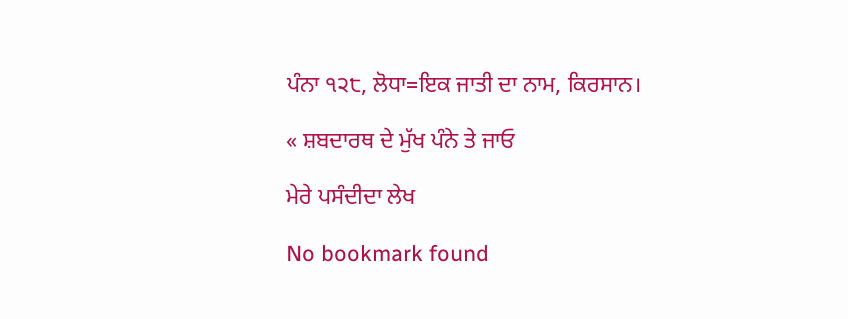ਪੰਨਾ ੧੨੮, ਲੋਧਾ=ਇਕ ਜਾਤੀ ਦਾ ਨਾਮ, ਕਿਰਸਾਨ।

« ਸ਼ਬਦਾਰਥ ਦੇ ਮੁੱਖ ਪੰਨੇ ਤੇ ਜਾਓ

ਮੇਰੇ ਪਸੰਦੀਦਾ ਲੇਖ

No bookmark found